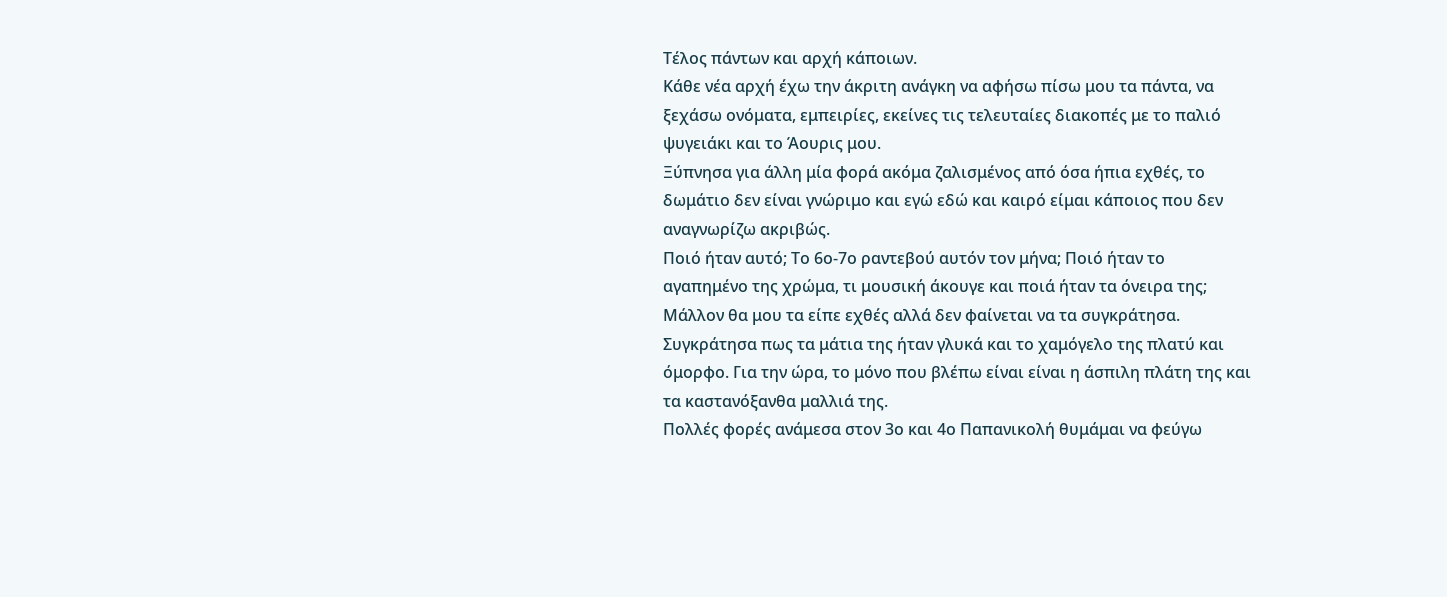Τέλος πάντων και αρχή κάποιων.
Κάθε νέα αρχή έχω την άκριτη ανάγκη να αφήσω πίσω μου τα πάντα, να ξεχάσω ονόματα, εμπειρίες, εκείνες τις τελευταίες διακοπές με το παλιό ψυγειάκι και το Άουρις μου.
Ξύπνησα για άλλη μία φορά ακόμα ζαλισμένος από όσα ήπια εχθές, το δωμάτιο δεν είναι γνώριμο και εγώ εδώ και καιρό είμαι κάποιος που δεν αναγνωρίζω ακριβώς.
Ποιό ήταν αυτό; Το 6ο-7ο ραντεβού αυτόν τον μήνα; Ποιό ήταν το αγαπημένο της χρώμα, τι μουσική άκουγε και ποιά ήταν τα όνειρα της; Μάλλον θα μου τα είπε εχθές αλλά δεν φαίνεται να τα συγκράτησα. Συγκράτησα πως τα μάτια της ήταν γλυκά και το χαμόγελο της πλατύ και όμορφο. Για την ώρα, το μόνο που βλέπω είναι είναι η άσπιλη πλάτη της και τα καστανόξανθα μαλλιά της.
Πολλές φορές ανάμεσα στον 3ο και 4ο Παπανικολή θυμάμαι να φεύγω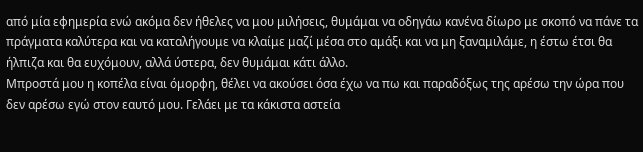από μία εφημερία ενώ ακόμα δεν ήθελες να μου μιλήσεις, θυμάμαι να οδηγάω κανένα δίωρο με σκοπό να πάνε τα πράγματα καλύτερα και να καταλήγουμε να κλαίμε μαζί μέσα στο αμάξι και να μη ξαναμιλάμε, η έστω έτσι θα ήλπιζα και θα ευχόμουν, αλλά ύστερα, δεν θυμάμαι κάτι άλλο.
Μπροστά μου η κοπέλα είναι όμορφη, θέλει να ακούσει όσα έχω να πω και παραδόξως της αρέσω την ώρα που δεν αρέσω εγώ στον εαυτό μου. Γελάει με τα κάκιστα αστεία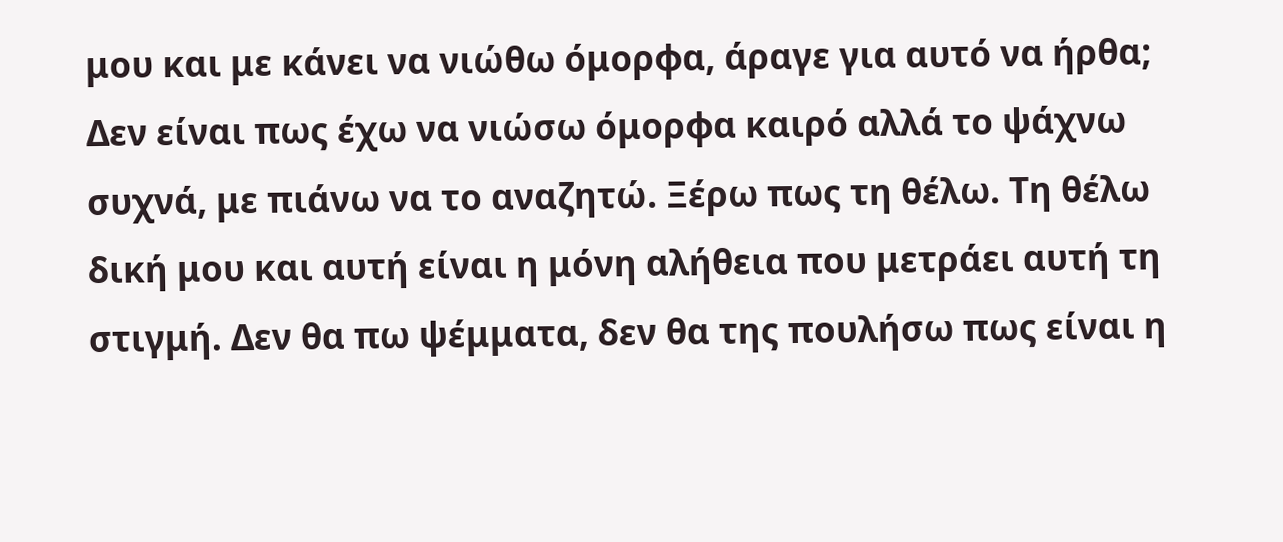μου και με κάνει να νιώθω όμορφα, άραγε για αυτό να ήρθα; Δεν είναι πως έχω να νιώσω όμορφα καιρό αλλά το ψάχνω συχνά, με πιάνω να το αναζητώ. Ξέρω πως τη θέλω. Τη θέλω δική μου και αυτή είναι η μόνη αλήθεια που μετράει αυτή τη στιγμή. Δεν θα πω ψέμματα, δεν θα της πουλήσω πως είναι η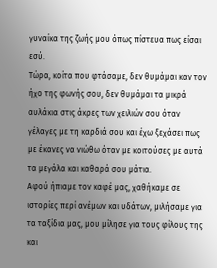γυναίκα της ζωής μου όπως πίστευα πως είσαι εσύ.
Τώρα, κοίτα που φτάσαμε, δεν θυμάμαι καν τον ήχο της φωνής σου, δεν θυμάμαι τα μικρά αυλάκια στις άκρες των χειλιών σου όταν γέλαγες με τη καρδιά σου και έχω ξεχάσει πως με έκανες να νιώθω όταν με κοιτούσες με αυτά τα μεγάλα και καθαρά σου μάτια.
Αφού ήπιαμε τον καφέ μας, χαθήκαμε σε ιστορίες περί ανέμων και υδάτων, μιλήσαμε για τα ταξίδια μας, μου μίλησε για τους φίλους της και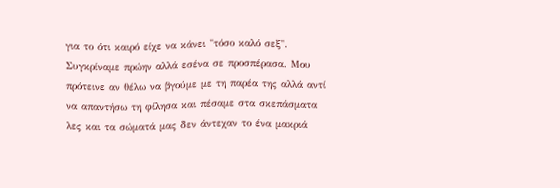για το ότι καιρό είχε να κάνει "τόσο καλό σεξ". Συγκρίναμε πρώην αλλά εσένα σε προσπέρασα. Μου πρότεινε αν θέλω να βγούμε με τη παρέα της αλλά αντί να απαντήσω τη φίλησα και πέσαμε στα σκεπάσματα λες και τα σώματά μας δεν άντεχαν το ένα μακριά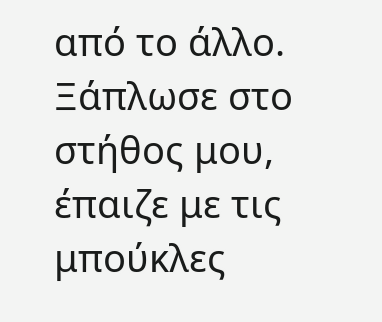από το άλλο. Ξάπλωσε στο στήθος μου, έπαιζε με τις μπούκλες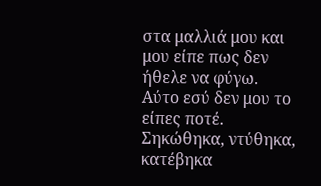στα μαλλιά μου και μου είπε πως δεν ήθελε να φύγω.
Αύτο εσύ δεν μου το είπες ποτέ.
Σηκώθηκα, ντύθηκα, κατέβηκα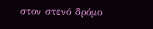στον στενό δρόμο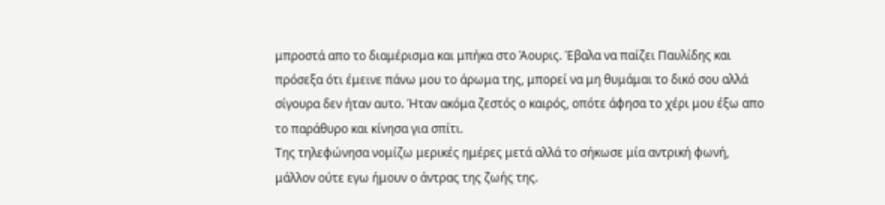μπροστά απο το διαμέρισμα και μπήκα στο Άουρις. Έβαλα να παίζει Παυλίδης και πρόσεξα ότι έμεινε πάνω μου το άρωμα της, μπορεί να μη θυμάμαι το δικό σου αλλά σίγουρα δεν ήταν αυτο. Ήταν ακόμα ζεστός ο καιρός, οπότε άφησα το χέρι μου έξω απο το παράθυρο και κίνησα για σπίτι.
Της τηλεφώνησα νομίζω μερικές ημέρες μετά αλλά το σήκωσε μία αντρική φωνή, μάλλον ούτε εγω ήμουν ο άντρας της ζωής της.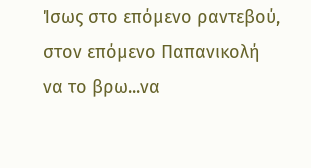Ίσως στο επόμενο ραντεβού, στον επόμενο Παπανικολή να το βρω...να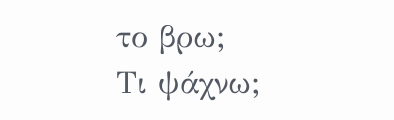το βρω;
Τι ψάχνω;